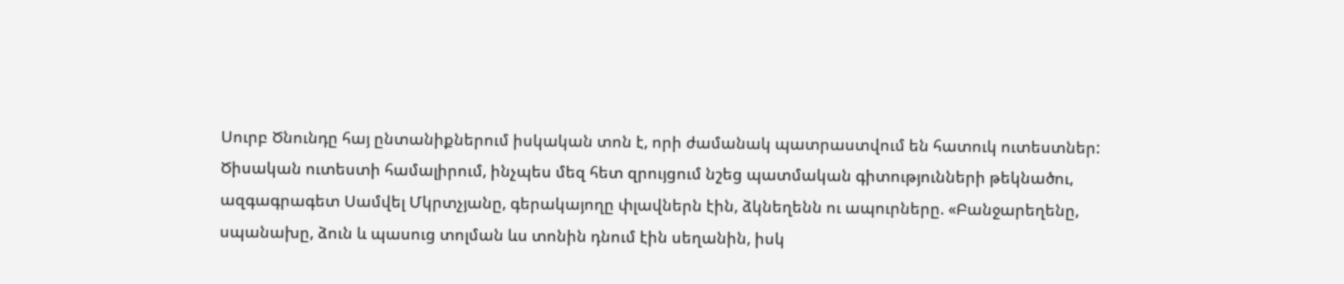Սուրբ Ծնունդը հայ ընտանիքներում իսկական տոն է, որի ժամանակ պատրաստվում են հատուկ ուտեստներ: Ծիսական ուտեստի համալիրում, ինչպես մեզ հետ զրույցում նշեց պատմական գիտությունների թեկնածու, ազգագրագետ Սամվել Մկրտչյանը, գերակայողը փլավներն էին, ձկնեղենն ու ապուրները. «Բանջարեղենը, սպանախը, ձուն և պասուց տոլման ևս տոնին դնում էին սեղանին, իսկ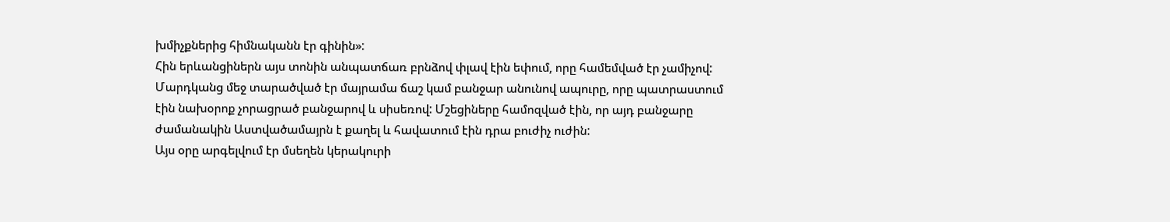խմիչքներից հիմնականն էր գինին»:
Հին երևանցիներն այս տոնին անպատճառ բրնձով փլավ էին եփում, որը համեմված էր չամիչով: Մարդկանց մեջ տարածված էր մայրամա ճաշ կամ բանջար անունով ապուրը, որը պատրաստում էին նախօրոք չորացրած բանջարով և սիսեռով: Մշեցիները համոզված էին, որ այդ բանջարը ժամանակին Աստվածամայրն է քաղել և հավատում էին դրա բուժիչ ուժին:
Այս օրը արգելվում էր մսեղեն կերակուրի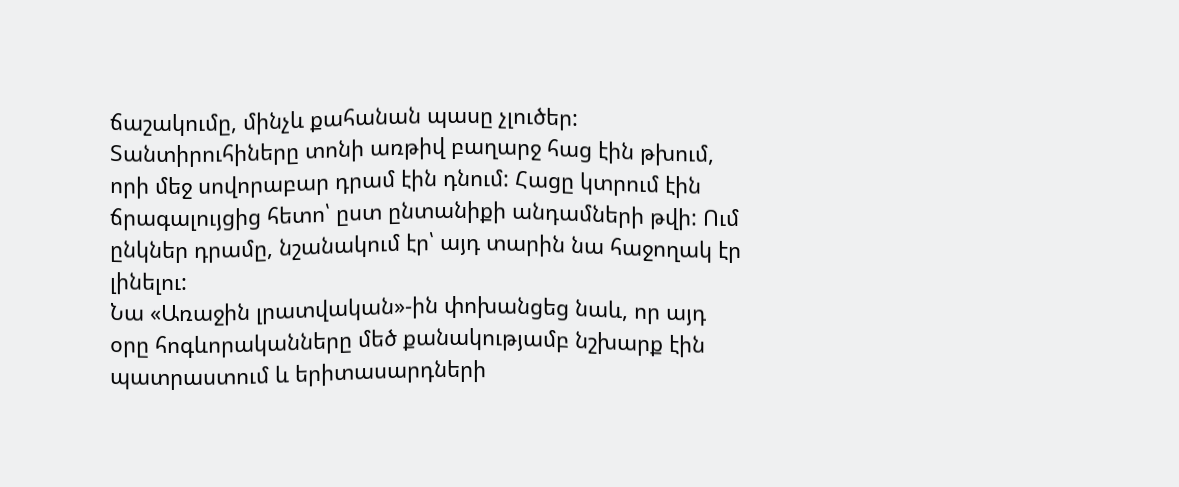ճաշակումը, մինչև քահանան պասը չլուծեր: Տանտիրուհիները տոնի առթիվ բաղարջ հաց էին թխում, որի մեջ սովորաբար դրամ էին դնում: Հացը կտրում էին ճրագալույցից հետո՝ ըստ ընտանիքի անդամների թվի: Ում ընկներ դրամը, նշանակում էր՝ այդ տարին նա հաջողակ էր լինելու:
Նա «Առաջին լրատվական»-ին փոխանցեց նաև, որ այդ օրը հոգևորականները մեծ քանակությամբ նշխարք էին պատրաստում և երիտասարդների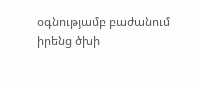օգնությամբ բաժանում իրենց ծխի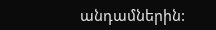անդամներին: